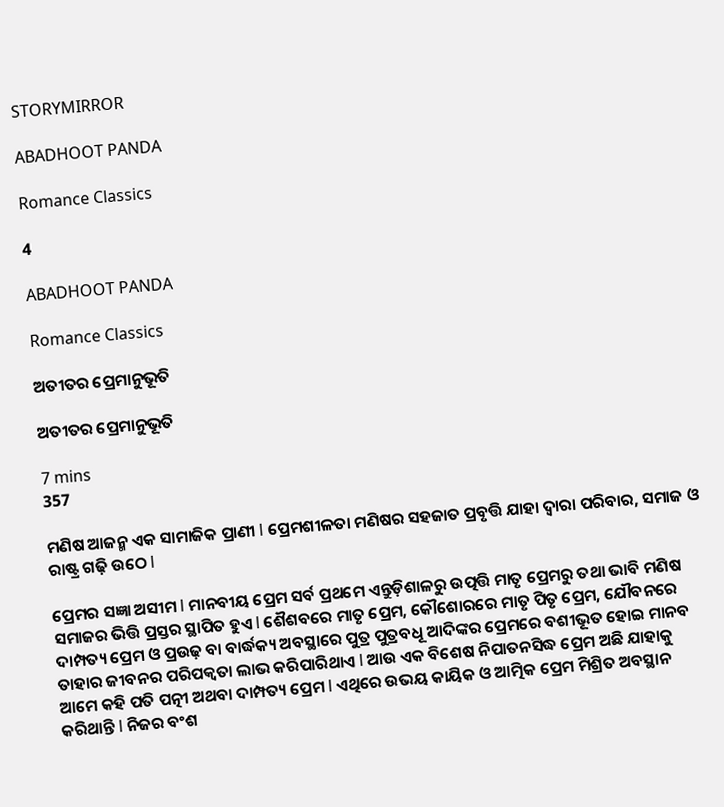STORYMIRROR

ABADHOOT PANDA

Romance Classics

4

ABADHOOT PANDA

Romance Classics

ଅତୀତର ପ୍ରେମାନୁଭୂତି

ଅତୀତର ପ୍ରେମାନୁଭୂତି

7 mins
357

ମଣିଷ ଆଜନ୍ମ ଏକ ସାମାଜିକ ପ୍ରାଣୀ l ପ୍ରେମଶୀଳତା ମଣିଷର ସହଜାତ ପ୍ରବୃତ୍ତି ଯାହା ଦ୍ୱାରା ପରିବାର, ସମାଜ ଓ ରାଷ୍ଟ୍ର ଗଢ଼ି ଉଠେ l

ପ୍ରେମର ସଜ୍ଞା ଅସୀମ l ମାନବୀୟ ପ୍ରେମ ସର୍ବ ପ୍ରଥମେ ଏନ୍ତୁଡ଼ିଶାଳରୁ ଉତ୍ପତ୍ତି ମାତୃ ପ୍ରେମରୁ ତଥା ଭାବି ମଣିଷ ସମାଜର ଭିତ୍ତି ପ୍ରସ୍ତର ସ୍ଥାପିତ ହୁଏ l ଶୈଶବରେ ମାତୃ ପ୍ରେମ, କୌଶୋରରେ ମାତୃ ପିତୃ ପ୍ରେମ, ଯୌବନରେ ଦାମ୍ପତ୍ୟ ପ୍ରେମ ଓ ପ୍ରଉଢ଼ ବା ବାର୍ଦ୍ଧକ୍ୟ ଅବସ୍ଥାରେ ପୁତ୍ର ପୁତ୍ରବଧୂ ଆଦିଙ୍କର ପ୍ରେମରେ ବଶୀଭୂତ ହୋଇ ମାନବ ତାହାର ଜୀବନର ପରିପକ୍ଵତା ଲାଭ କରିପାରିଥାଏ l ଆଉ ଏକ ବିଶେଷ ନିପାତନସିଦ୍ଧ ପ୍ରେମ ଅଛି ଯାହାକୁ ଆମେ କହି ପତି ପତ୍ନୀ ଅଥବା ଦାମ୍ପତ୍ୟ ପ୍ରେମ l ଏଥିରେ ଉଭୟ କାୟିକ ଓ ଆତ୍ମିକ ପ୍ରେମ ମିଶ୍ରିତ ଅବସ୍ଥାନ କରିଥାନ୍ତି l ନିଜର ବଂଶ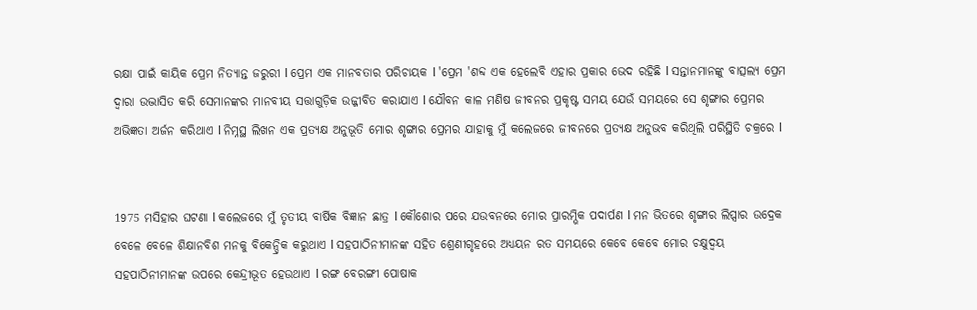ରକ୍ଷା ପାଇଁ କାୟିକ ପ୍ରେମ ନିତ୍ୟାନ୍ତ ଜରୁରୀ l ପ୍ରେମ ଏକ ମାନବତାର ପରିଚାୟକ l 'ପ୍ରେମ 'ଶବ୍ଦ ଏକ ହେଲେବି ଏହାର ପ୍ରକାର ଭେଦ ରହିଛି l ସନ୍ତାନମାନଙ୍କୁ ବାତ୍ସଲ୍ୟ ପ୍ରେମ ଦ୍ୱାରା ଉଦ୍ଭାସିତ କରି ସେମାନଙ୍କର ମାନବୀୟ ସତ୍ତାଗୁଡ଼ିକ ଉଜ୍ଜୀବିତ କରାଯାଏ l ଯୌବନ କାଳ ମଣିଷ ଜୀବନର ପ୍ରକୃଷ୍ଟ ସମୟ ଯେଉଁ ସମୟରେ ସେ ଶୃଙ୍ଗାର ପ୍ରେମର ଅଭିଜ୍ଞତା ଅର୍ଜନ କରିଥାଏ l ନିମ୍ନସ୍ଥ ଲିଖନ ଏକ ପ୍ରତ୍ୟକ୍ଷ ଅନୁଭୂତି ମୋର ଶୃଙ୍ଗାର ପ୍ରେମର ଯାହାକୁ ମୁଁ କଲେଜରେ ଜୀବନରେ ପ୍ରତ୍ୟକ୍ଷ ଅନୁଭବ କରିଥିଲି ପରିସ୍ଥିତି ଚକ୍ରରେ l


1975 ମସିହାର ଘଟଣା l କଲେଜରେ ମୁଁ ତୃତୀୟ ବାର୍ଷିକ ବିଜ୍ଞାନ ଛାତ୍ର l କୌଶୋର ପରେ ଯଉବନରେ ମୋର ପ୍ରାରମ୍ଭିକ ପଦାର୍ପଣ l ମନ ଭିତରେ ଶୃଙ୍ଗାର ଲିପ୍ସାର ଉଦ୍ରେକ ବେଳେ ବେଳେ ଶିକ୍ଷାନବିଶ ମନକୁ ବିକେନ୍ଦ୍ରିକ କରୁଥାଏ l ସହପାଠିନୀମାନଙ୍କ ସହିତ ଶ୍ରେଣୀଗୃହରେ ଅଧ୍ୟୟନ ରତ ସମୟରେ କେବେ କେବେ ମୋର ଚକ୍ଷୁଦ୍ବୟ ସହପାଠିନୀମାନଙ୍କ ଉପରେ କେନ୍ଦ୍ରୀଭୂତ ହେଉଥାଏ l ରଙ୍ଗ ବେରଙ୍ଗୀ ପୋଷାକ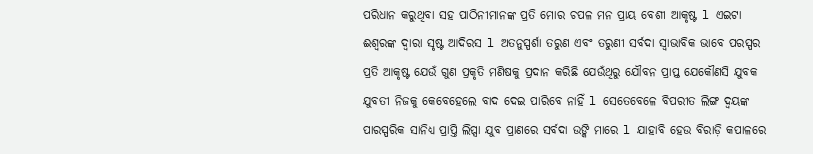ପରିଧାନ କରୁଥିବା ସହ ପାଠିନୀମାନଙ୍କ ପ୍ରତି ମୋର ଚପଳ ମନ ପ୍ରାୟ ବେଶୀ ଆକୃଷ୍ଟ l ଏଇଟା ଈଶ୍ୱରଙ୍କ ଦ୍ୱାରା ସୃଷ୍ଟ ଆଦିରସ l ଅତନୁସ୍ପର୍ଶା ତରୁଣ ଏବଂ ତରୁଣୀ ସର୍ବଦା ସ୍ୱାଭାବିକ ଭାବେ ପରସ୍ପର ପ୍ରତି ଆକୃଷ୍ଟ ଯେଉଁ ଗୁଣ ପ୍ରକୃତି ମଣିଷକୁ ପ୍ରଦାନ କରିଛି ଯେଉଁଥିରୁ ଯୌବନ ପ୍ରାପ୍ତ ଯେକୌଣସି ଯୁବକ ଯୁବତୀ ନିଜକୁ କେବେହେଲେ ବାଦ ଦେଇ ପାରିବେ ନାହିଁ l ସେତେବେଳେ ବିପରୀତ ଲିଙ୍ଗ ଦ୍ବୟଙ୍କ ପାରସ୍ପରିକ ସାନିଧ୍ୟ ପ୍ରାପ୍ତି ଲିପ୍ସା ଯୁବ ପ୍ରାଣରେ ସର୍ବଦା ଉଙ୍କି ମାରେ l ଯାହାବି ହେଉ ବିରାଡ଼ି କପାଳରେ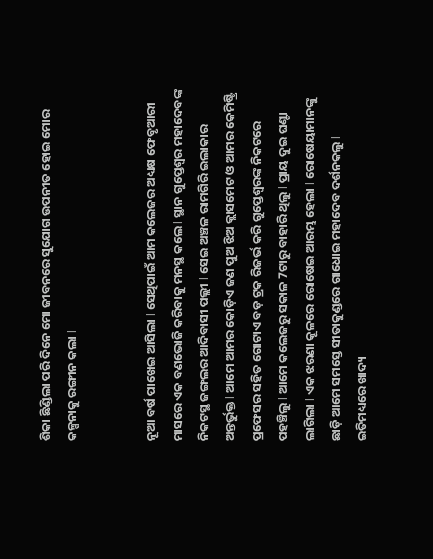ଶିକା ଛିଣ୍ଡିଲା ପରି ଦିନେ ମୋ ଜୀବନରେ ସୁଯୋଗ ଉପନୀତ ହୋଇ ମୋର କଳ୍ପନାକୁ ରଙ୍ଗୀନ କଲା l


ନୂଆ ବର୍ଷ ପାଖେଇ ଆସିଲା l ସେଥିପାଇଁ ଆମ କଲେଜର ଅଧ୍ୟକ୍ଷ ଫେବୃଆରୀ ମାସରେ ଏକ ବଣଭୋଜି କରିବାକୁ ମନସ୍ଥ କଲେ l ସ୍ଥାନ ଗୁପ୍ତେଶ୍ୱର ମହାଦେବଙ୍କ ନିକଟସ୍ଥ ଜଙ୍ଗଲର ଆଦିବାସୀ ପଲ୍ଲୀ l ସେଇ ଅଞ୍ଚଳ ରାମଗିରି ଇଲାକାର ଅନ୍ତର୍ଭୁକ୍ତ l ଆମେ ଆମର କୋଡ଼ିଏ ଜଣ ପୁଅ ଝିଅ କ୍ଲାସମେଟ ଓ ଆମର କେମିଷ୍ଟ୍ରି ପ୍ରଫେସର ସହିତ ଗୋଟାଏ ବଡ଼ ଟ୍ରକ ରିଜର୍ଭ କରି ଗୁପ୍ତେଶ୍ୱରଙ୍କ ନିକଟରେ ପହଞ୍ଚିଲୁ l ଆମେ କଲେଜରୁ ସକାଳ 7ଟାରୁ ବାହାରି ଥିଲୁ l ପ୍ରାୟ ଦୁଇ ଘଣ୍ଟା ଲାଗିଲା l ଏକ ଝରଣା କୂଳରେ ରୋଷେଇ ଆରମ୍ଭ ହେଲା l ରୋଷେୟାମାନଙ୍କୁ ଛାଡ଼ି ଆମେ ସମସ୍ତେ ସୀତାକୁଣ୍ଡରେ ଗାଧୋଇ ମହାଦେବ ଦର୍ଶନକଲୁ l ଇତିମଧ୍ୟରେ ଖାଦ୍ୟ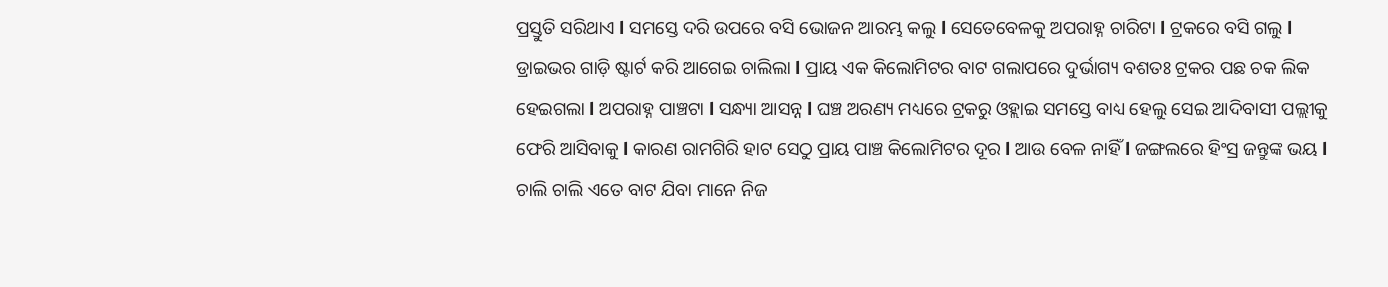ପ୍ରସ୍ତୁତି ସରିଥାଏ l ସମସ୍ତେ ଦରି ଉପରେ ବସି ଭୋଜନ ଆରମ୍ଭ କଲୁ l ସେତେବେଳକୁ ଅପରାହ୍ନ ଚାରିଟା l ଟ୍ରକରେ ବସି ଗଲୁ l ଡ୍ରାଇଭର ଗାଡ଼ି ଷ୍ଟାର୍ଟ କରି ଆଗେଇ ଚାଲିଲା l ପ୍ରାୟ ଏକ କିଲୋମିଟର ବାଟ ଗଲାପରେ ଦୁର୍ଭାଗ୍ୟ ବଶତଃ ଟ୍ରକର ପଛ ଚକ ଲିକ ହେଇଗଲା l ଅପରାହ୍ନ ପାଞ୍ଚଟା l ସନ୍ଧ୍ୟା ଆସନ୍ନ l ଘଞ୍ଚ ଅରଣ୍ୟ ମଧ୍ୟରେ ଟ୍ରକରୁ ଓହ୍ଲାଇ ସମସ୍ତେ ବାଧ୍ୟ ହେଲୁ ସେଇ ଆଦିବାସୀ ପଲ୍ଲୀକୁ ଫେରି ଆସିବାକୁ l କାରଣ ରାମଗିରି ହାଟ ସେଠୁ ପ୍ରାୟ ପାଞ୍ଚ କିଲୋମିଟର ଦୂର l ଆଉ ବେଳ ନାହିଁ l ଜଙ୍ଗଲରେ ହିଂସ୍ର ଜନ୍ତୁଙ୍କ ଭୟ l ଚାଲି ଚାଲି ଏତେ ବାଟ ଯିବା ମାନେ ନିଜ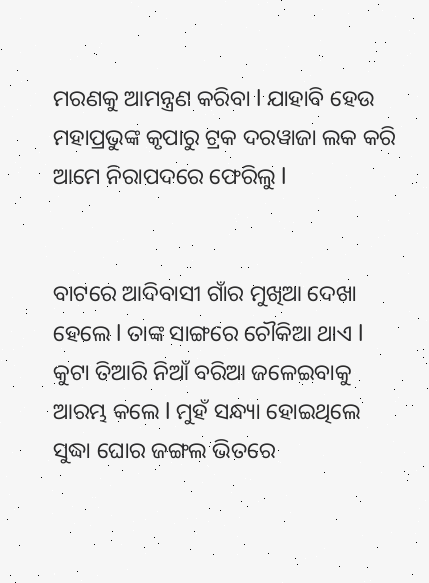ମରଣକୁ ଆମନ୍ତ୍ରଣ କରିବା l ଯାହାବି ହେଉ ମହାପ୍ରଭୁଙ୍କ କୃପାରୁ ଟ୍ରକ ଦରୱାଜା ଲକ କରି ଆମେ ନିରାପଦରେ ଫେରିଲୁ l


ବାଟରେ ଆଦିବାସୀ ଗାଁର ମୁଖିଆ ଦେଖା ହେଲେ l ତାଙ୍କ ସାଙ୍ଗରେ ଚୌକିଆ ଥାଏ l କୁଟା ତିଆରି ନିଆଁ ବରିଆ ଜଳେଇବାକୁ ଆରମ୍ଭ କଲେ l ମୁହଁ ସନ୍ଧ୍ୟା ହୋଇଥିଲେ ସୁଦ୍ଧା ଘୋର ଜଙ୍ଗଲ ଭିତରେ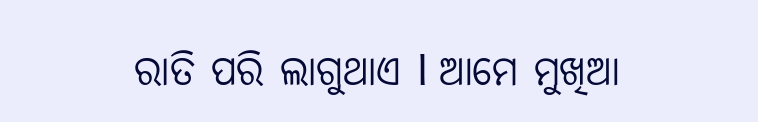ରାତି ପରି ଲାଗୁଥାଏ l ଆମେ ମୁଖିଆ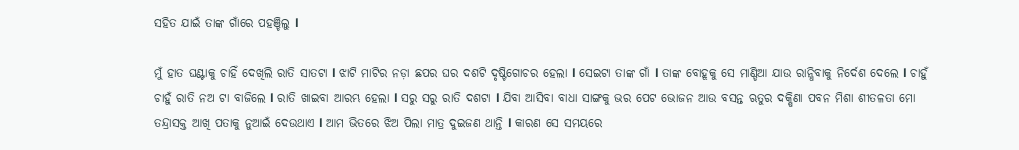ସହିତ ଯାଇଁ ତାଙ୍କ ଗାଁରେ ପହଞ୍ଚିଲୁ l

ମୁଁ ହାତ ଘଣ୍ଟାକୁ ଚାହିଁ ଦେଖିଲି ରାତି ସାତଟା l ଝାଟି ମାଟିର ନଡ଼ା ଛପର ଘର ଦଶଟି ଦୃଷ୍ଟିଗୋଚର ହେଲା l ସେଇଟା ତାଙ୍କ ଗାଁ l ତାଙ୍କ ବୋହୂକୁ ସେ ମାଣ୍ଡିଆ ଯାଉ ରାନ୍ଧିବାକୁ ନିର୍ଦେଶ ଦେଲେ l ଚାହୁଁ ଚାହୁଁ ରାତି ନଅ ଟା ବାଜିଲେ l ରାତି ଖାଇବା ଆରମ୍ଭ ହେଲା l ସରୁ ସରୁ ରାତି ଦଶଟା l ଯିବା ଆସିବା ବାଧା ସାଙ୍ଗକୁ ଭର ପେଟ ଭୋଜନ ଆଉ ବସନ୍ତ ଋତୁର ଦକ୍ଷିଣା ପବନ ମିଶା ଶୀତଳତା ମୋ ତନ୍ଦ୍ରାସକ୍ତ ଆଖି ପତାକୁ ନୁଆଇଁ ଦେଉଥାଏ l ଆମ ଭିତରେ ଝିଅ ପିଲା ମାତ୍ର ଦୁଇଜଣ ଥାନ୍ତି l କାରଣ ସେ ସମୟରେ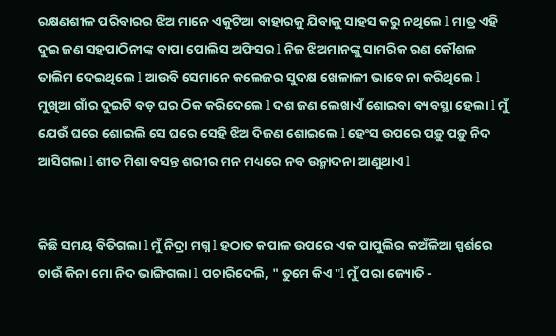ରକ୍ଷଣଶୀଳ ପରିବାରର ଝିଅ ମାନେ ଏକୁଟିଆ ବାହାରକୁ ଯିବାକୁ ସାହସ କରୁ ନଥିଲେ l ମାତ୍ର ଏହି ଦୁଇ ଜଣ ସହପାଠିନୀଙ୍କ ବାପା ପୋଲିସ ଅଫିସର l ନିଜ ଝିଅମାନଙ୍କୁ ସାମରିକ ରଣ କୌଶଳ ତାଲିମ ଦେଇଥିଲେ l ଆଉବି ସେମାନେ କଲେଜର ସୁଦକ୍ଷ ଖେଳାଳୀ ଭାବେ ନା କରିଥିଲେ l ମୁଖିଆ ଗାଁର ଦୁଇଟି ବଡ଼ ଘର ଠିକ କରିଦେଲେ l ଦଶ ଜଣ ଲେଖାଏଁ ଶୋଇବା ବ୍ୟବସ୍ଥା ହେଲା l ମୁଁ ଯେଉଁ ଘରେ ଶୋଇଲି ସେ ଘରେ ସେହି ଝିଅ ଦିଜଣ ଶୋଇଲେ l ହେଂସ ଉପରେ ପଡ଼ୁ ପଡ଼ୁ ନିଦ ଆସିଗଲା l ଶୀତ ମିଶା ବସନ୍ତ ଶରୀର ମନ ମଧ୍ୟରେ ନବ ଉନ୍ମାଦନା ଆଣୁଥାଏ l


କିଛି ସମୟ ବିତିଗଲା l ମୁଁ ନିଦ୍ରା ମଗ୍ନ l ହଠାତ କପାଳ ଉପରେ ଏକ ପାପୁଲିର କଅଁଳିଆ ସ୍ପର୍ଶରେ ଚାଉଁ କିନା ମୋ ନିଦ ଭାଙ୍ଗିଗଲା l ପଚାରିଦେଲି, " ତୁମେ କିଏ "l ମୁଁ ପରା ଜ୍ୟୋତି -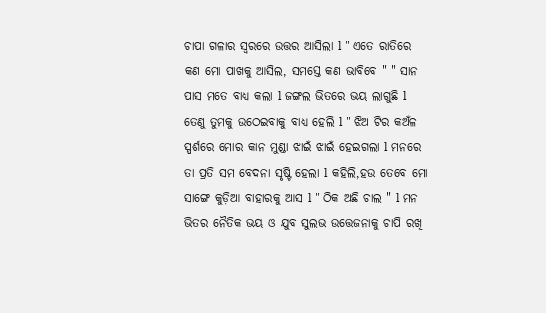ଚାପା ଗଳାର ସ୍ୱରରେ ଉତ୍ତର ଆସିଲା l " ଏତେ ରାତିରେ କଣ ମୋ ପାଖକୁ ଆସିଲ, ସମସ୍ତେ କଣ ଭାବିବେ " " ସାନ ପାସ ମତେ ବାଧ୍ୟ କଲା l ଜଙ୍ଗଲ ଭିତରେ ଭୟ ଲାଗୁଛି l ତେଣୁ ତୁମକୁ ଉଠେଇବାକୁ ବାଧ୍ୟ ହେଲି l " ଝିଅ ଟିର କଅଁଳ ସ୍ପର୍ଶରେ ମୋର କାନ ମୁଣ୍ଡା ଝାଇଁ ଝାଇଁ ହେଇଗଲା l ମନରେ ତା ପ୍ରତି ସମ ବେଦନା ସୃଷ୍ଟି ହେଲା l କହିଲି,ହଉ ତେବେ ମୋ ସାଙ୍ଗେ କୁଡ଼ିଆ ବାହାରକୁ ଆସ l " ଠିକ ଅଛି ଚାଲ " l ମନ ଭିତର ନୈତିକ ଭୟ ଓ ଯୁବ ସୁଲଭ ଉତ୍ତେଜନାକୁ ଚାପି ରଖି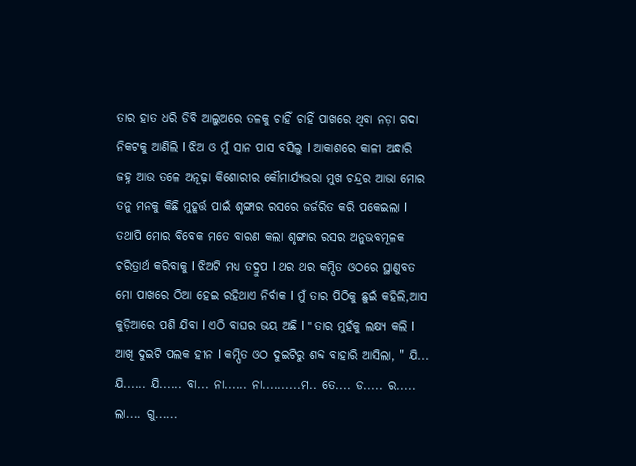ତାର ହାତ ଧରି ଡିବି ଆଲୁଅରେ ତଳକୁ ଚାହିଁ ଚାହିଁ ପାଖରେ ଥିବା ନଡ଼ା ଗଦା ନିକଟକୁ ଆଣିଲି l ଝିଅ ଓ ମୁଁ ସାନ ପାସ ବସିଲୁ l ଆକାଶରେ କାଳୀ ଅନ୍ଧାରି ଜହ୍ନ ଆଉ ତଳେ ଅନୂଢ଼ା କିଶୋରୀର କୌମାର୍ଯ୍ୟଭରା ମୁଖ ଚନ୍ଦ୍ରର ଆଭା ମୋର ତନୁ ମନକୁ କିଛି ମୁହୂର୍ତ୍ତ ପାଇଁ ଶୃଙ୍ଗାର ରସରେ ଜର୍ଜରିତ କରି ପକେଇଲା l ତଥାପି ମୋର ବିବେକ ମତେ ବାରଣ କଲା ଶୃଙ୍ଗାର ରସର ଅନୁଭବମୂଳକ ଚରିତ୍ରାର୍ଥ କରିବାକୁ l ଝିଅଟି ମଧ୍ୟ ତଦ୍ରୁପ l ଥର ଥର କମ୍ପିତ ଓଠରେ ସ୍ଥାଣୁବତ ମୋ ପାଖରେ ଠିଆ ହେଇ ରହିଥାଏ ନିର୍ବାକ l ମୁଁ ତାର ପିଠିକୁ ଛୁଇଁ କହିଲି,ଆସ କୁଡ଼ିଆରେ ପଶି ଯିବା l ଏଠି ବାଘର ଭୟ ଅଛି l " ତାର ମୁହଁକୁ ଲକ୍ଷ୍ୟ କଲି l ଆଖି ଦୁଇଟି ପଲକ ହୀନ l କମ୍ପିତ ଓଠ ଦୁଇଟିରୁ ଶବ୍ଦ ବାହାରି ଆସିଲା, " ଯି... ଯି...... ଯି...... ବା... ନା...... ନା..........ମ.. ତେ.... ଡ..... ର..... ଲା.... ଗୁ......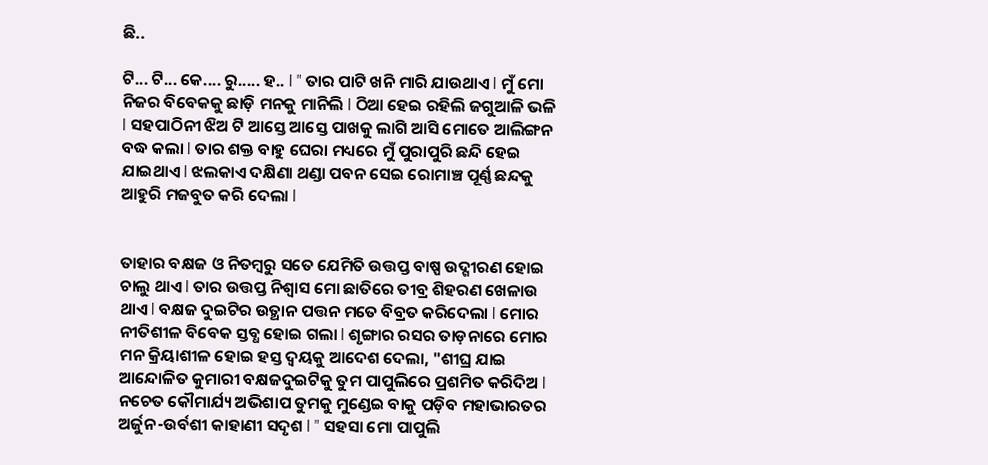ଛି..

ଟି... ଟି... କେ.... ରୁ..... ହ.. l " ତାର ପାଟି ଖନି ମାରି ଯାଉଥାଏ l ମୁଁ ମୋ ନିଜର ବିବେକକୁ ଛାଡ଼ି ମନକୁ ମାନିଲି l ଠିଆ ହେଇ ରହିଲି ଜଗୁଆଳି ଭଳି l ସହପାଠିନୀ ଝିଅ ଟି ଆସ୍ତେ ଆସ୍ତେ ପାଖକୁ ଲାଗି ଆସି ମୋତେ ଆଲିଙ୍ଗନ ବଦ୍ଧ କଲା l ତାର ଶକ୍ତ ବାହୁ ଘେରା ମଧ୍ୟରେ ମୁଁ ପୁରାପୁରି ଛନ୍ଦି ହେଇ ଯାଇଥାଏ l ଝଲକାଏ ଦକ୍ଷିଣା ଥଣ୍ଡା ପବନ ସେଇ ରୋମାଞ୍ଚ ପୂର୍ଣ୍ଣ ଛନ୍ଦକୁ ଆହୁରି ମଜବୁତ କରି ଦେଲା l


ତାହାର ବକ୍ଷଜ ଓ ନିତମ୍ବରୁ ସତେ ଯେମିତି ଉତ୍ତପ୍ତ ବାଷ୍ପ ଉଦ୍ଗୀରଣ ହୋଇ ଚାଲୁ ଥାଏ l ତାର ଉତ୍ତପ୍ତ ନିଶ୍ୱାସ ମୋ ଛାତିରେ ତୀବ୍ର ଶିହରଣ ଖେଳାଉ ଥାଏ l ବକ୍ଷଜ ଦୁଇଟିର ଉତ୍ଥାନ ପତ୍ତନ ମତେ ବିବ୍ରତ କରିଦେଲା l ମୋର ନୀତିଶୀଳ ବିବେକ ସ୍ତବ୍ଧ ହୋଇ ଗଲା l ଶୃଙ୍ଗାର ରସର ତାଡ଼ନାରେ ମୋର ମନ କ୍ରିୟାଶୀଳ ହୋଇ ହସ୍ତ ଦ୍ବୟକୁ ଆଦେଶ ଦେଲା, "ଶୀଘ୍ର ଯାଇ ଆନ୍ଦୋଳିତ କୁମାରୀ ବକ୍ଷଜଦୁଇଟିକୁ ତୁମ ପାପୁଲିରେ ପ୍ରଶମିତ କରିଦିଅ l ନଚେତ କୌମାର୍ଯ୍ୟ ଅଭିଶାପ ତୁମକୁ ମୁଣ୍ଡେଇ ବାକୁ ପଡ଼ିବ ମହାଭାରତର ଅର୍ଜୁନ-ଉର୍ବଶୀ କାହାଣୀ ସଦୃଶ l " ସହସା ମୋ ପାପୁଲି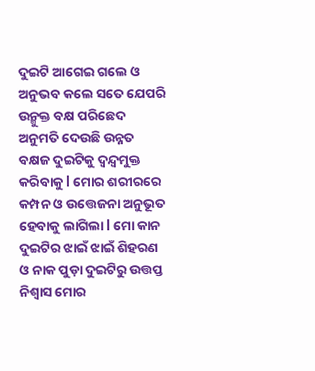ଦୁଇଟି ଆଗେଇ ଗଲେ ଓ ଅନୁଭବ କଲେ ସତେ ଯେପରି ଉନ୍ମୁକ୍ତ ବକ୍ଷ ପରିଛେଦ ଅନୁମତି ଦେଉଛି ଉନ୍ନତ ବକ୍ଷଜ ଦୁଇଟିକୁ ଦ୍ୱନ୍ଦ୍ୱମୁକ୍ତ କରିବାକୁ l ମୋର ଶରୀରରେ କମ୍ପନ ଓ ଉତ୍ତେଜନା ଅନୁଭୂତ ହେବାକୁ ଲାଗିଲା l ମୋ କାନ ଦୁଇଟିର ଝାଇଁ ଝାଇଁ ଶିହରଣ ଓ ନାକ ପୁଡ଼ା ଦୁଇଟିରୁ ଉତ୍ତପ୍ତ ନିଶ୍ଵାସ ମୋର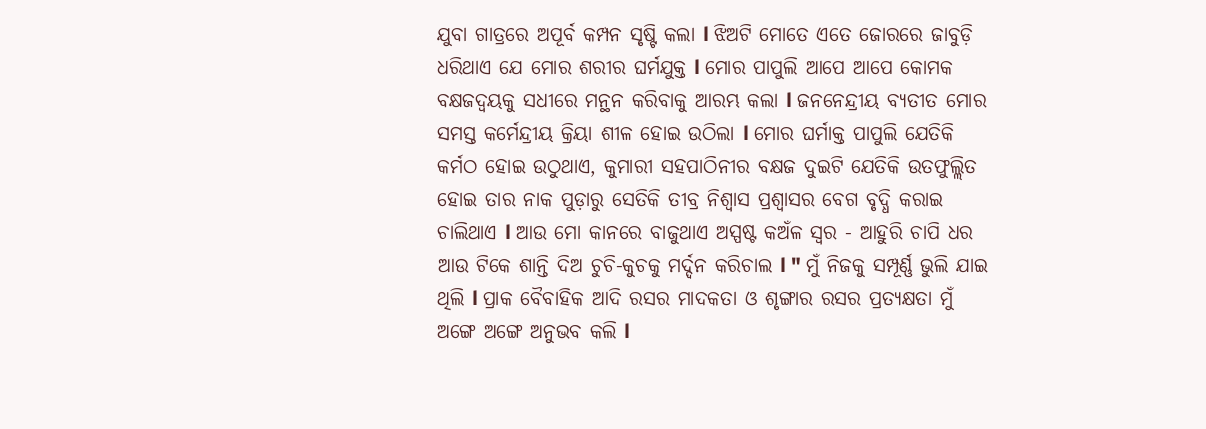ଯୁବା ଗାତ୍ରରେ ଅପୂର୍ବ କମ୍ପନ ସୃଷ୍ଟି କଲା l ଝିଅଟି ମୋତେ ଏତେ ଜୋରରେ ଜାବୁଡ଼ି ଧରିଥାଏ ଯେ ମୋର ଶରୀର ଘର୍ମଯୁକ୍ତ l ମୋର ପାପୁଲି ଆପେ ଆପେ କୋମକ ବକ୍ଷଜଦ୍ବୟକୁ ସଧୀରେ ମନ୍ଥନ କରିବାକୁ ଆରମ୍ଭ କଲା l ଜନନେନ୍ଦ୍ରୀୟ ବ୍ୟତୀତ ମୋର ସମସ୍ତ କର୍ମେନ୍ଦ୍ରୀୟ କ୍ରିୟା ଶୀଳ ହୋଇ ଉଠିଲା l ମୋର ଘର୍ମାକ୍ତ ପାପୁଲି ଯେତିକି କର୍ମଠ ହୋଇ ଉଠୁଥାଏ, କୁମାରୀ ସହପାଠିନୀର ବକ୍ଷଜ ଦୁଇଟି ଯେତିକି ଉତଫୁଲ୍ଲିତ ହୋଇ ତାର ନାକ ପୁଡ଼ାରୁ ସେତିକି ତୀବ୍ର ନିଶ୍ୱାସ ପ୍ରଶ୍ୱାସର ବେଗ ବୃଦ୍ଧି କରାଇ ଚାଲିଥାଏ l ଆଉ ମୋ କାନରେ ବାଜୁଥାଏ ଅସ୍ପଷ୍ଟ କଅଁଳ ସ୍ୱର - ଆହୁରି ଚାପି ଧର ଆଉ ଟିକେ ଶାନ୍ତି ଦିଅ ଚୁଚି-କୁଚକୁ ମର୍ଦ୍ଦନ କରିଚାଲ l " ମୁଁ ନିଜକୁ ସମ୍ପୂର୍ଣ୍ଣ ଭୁଲି ଯାଇ ଥିଲି l ପ୍ରାକ ବୈବାହିକ ଆଦି ରସର ମାଦକତା ଓ ଶୃଙ୍ଗାର ରସର ପ୍ରତ୍ୟକ୍ଷତା ମୁଁ ଅଙ୍ଗେ ଅଙ୍ଗେ ଅନୁଭବ କଲି l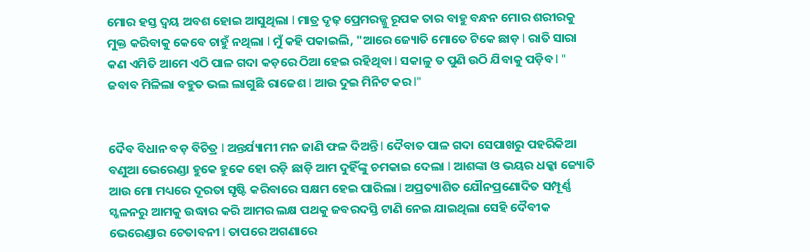ମୋର ହସ୍ତ ଦ୍ବୟ ଅବଶ ହୋଇ ଆସୁଥିଲା l ମାତ୍ର ଦୃଢ଼ ପ୍ରେମରଜ୍ଜୁ ରୂପକ ତାର ବାହୁ ବନ୍ଧନ ମୋର ଶରୀରକୁ ମୁକ୍ତ କରିବାକୁ କେବେ ଚାହୁଁ ନଥିଲା l ମୁଁ କହି ପକାଇଲି, "ଆରେ ଜ୍ୟୋତି ମୋତେ ଟିକେ ଛାଡ଼ l ରାତି ସାରା କଣ ଏମିତି ଆମେ ଏଠି ପାଳ ଗଦା କଡ଼ରେ ଠିଆ ହେଇ ରହିଥିବା l ସକାଳୁ ତ ପୁଣି ଉଠି ଯିବାକୁ ପଡ଼ିବ l " ଜବାବ ମିଳିଲା ବହୁତ ଭଲ ଲାଗୁଛି ରାଜେଶ l ଆଉ ଦୁଇ ମିନିଟ କର l"


ଦୈବ ବିଧାନ ବଡ଼ ବିଚିତ୍ର l ଅନ୍ତର୍ଯ୍ୟାମୀ ମନ ଜାଣି ଫଳ ଦିଅନ୍ତି l ଦୈବାତ ପାଳ ଗଦା ସେପାଖରୁ ପହରିକିଆ ବଣୁଆ ଭେରେଣ୍ଡା ହୁକେ ହୁକେ ହୋ ରଡ଼ି ଛାଡ଼ି ଆମ ଦୁହିଁଙ୍କୁ ଚମକାଇ ଦେଲା l ଆଶଙ୍କା ଓ ଭୟର ଧକ୍କା ଜ୍ୟୋତି ଆଉ ମୋ ମଧ୍ୟରେ ଦୂରତା ସୃଷ୍ଟି କରିବାରେ ସକ୍ଷମ ହେଇ ପାରିଲା l ଅପ୍ରତ୍ୟାଶିତ ଯୌନପ୍ରଣୋଦିତ ସମ୍ପୂର୍ଣ୍ଣ ସ୍ଖଳନରୁ ଆମକୁ ଉଦ୍ଧାର କରି ଆମର ଲକ୍ଷ ପଥକୁ ଜବରଦସ୍ତି ଟାଣି ନେଇ ଯାଇଥିଲା ସେହି ଦୈବୀକ ଭେରେଣ୍ଡାର ଚେତାବନୀ l ତାପରେ ଅଗଣାରେ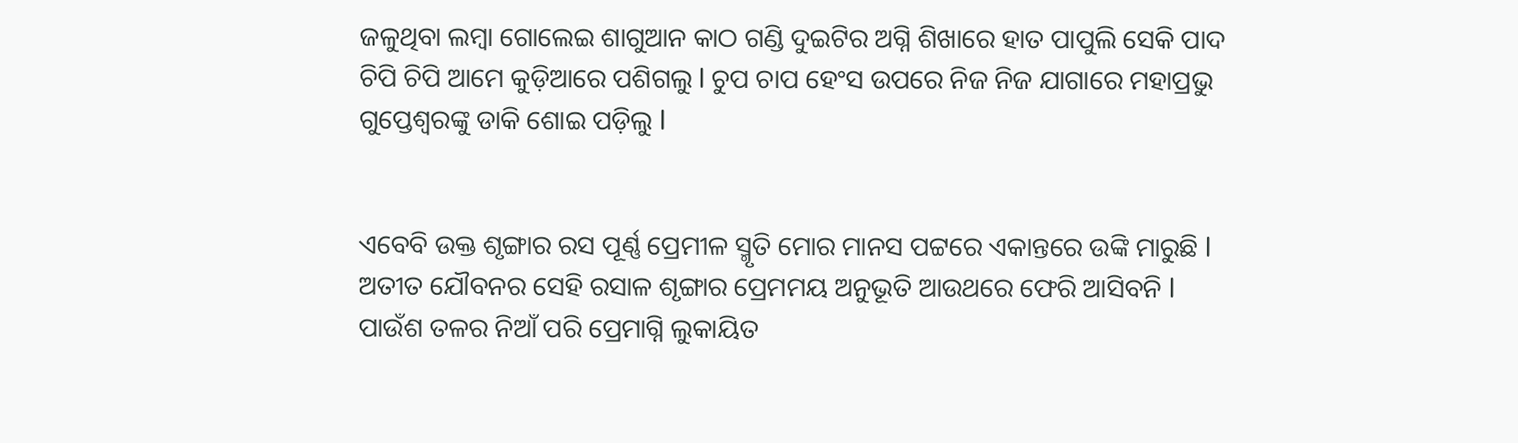ଜଳୁଥିବା ଲମ୍ବା ଗୋଲେଇ ଶାଗୁଆନ କାଠ ଗଣ୍ଡି ଦୁଇଟିର ଅଗ୍ନି ଶିଖାରେ ହାତ ପାପୁଲି ସେକି ପାଦ ଚିପି ଚିପି ଆମେ କୁଡ଼ିଆରେ ପଶିଗଲୁ l ଚୁପ ଚାପ ହେଂସ ଉପରେ ନିଜ ନିଜ ଯାଗାରେ ମହାପ୍ରଭୁ ଗୁପ୍ତେଶ୍ବରଙ୍କୁ ଡାକି ଶୋଇ ପଡ଼ିଲୁ l


ଏବେବି ଉକ୍ତ ଶୃଙ୍ଗାର ରସ ପୂର୍ଣ୍ଣ ପ୍ରେମୀଳ ସ୍ମୃତି ମୋର ମାନସ ପଟ୍ଟରେ ଏକାନ୍ତରେ ଉଙ୍କି ମାରୁଛି l ଅତୀତ ଯୌବନର ସେହି ରସାଳ ଶୃଙ୍ଗାର ପ୍ରେମମୟ ଅନୁଭୂତି ଆଉଥରେ ଫେରି ଆସିବନି l ପାଉଁଶ ତଳର ନିଆଁ ପରି ପ୍ରେମାଗ୍ନି ଲୁକାୟିତ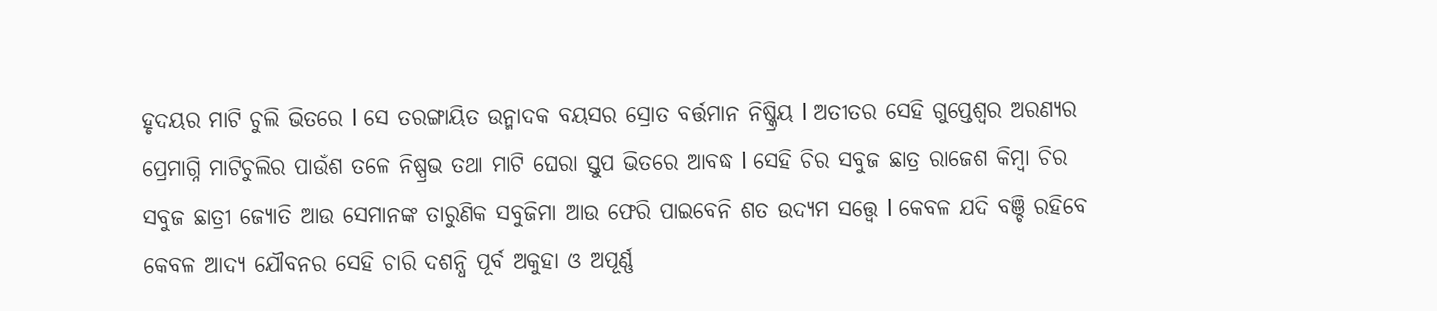ହୃଦୟର ମାଟି ଚୁଲି ଭିତରେ l ସେ ତରଙ୍ଗାୟିତ ଉନ୍ମାଦକ ବୟସର ସ୍ରୋତ ବର୍ତ୍ତମାନ ନିଷ୍କ୍ରିୟ l ଅତୀତର ସେହି ଗୁପ୍ତେଶ୍ୱର ଅରଣ୍ୟର ପ୍ରେମାଗ୍ନି ମାଟିଚୁଲିର ପାଉଁଶ ତଳେ ନିଷ୍ପ୍ରଭ ତଥା ମାଟି ଘେରା ସ୍ତୁପ ଭିତରେ ଆବଦ୍ଧ l ସେହି ଚିର ସବୁଜ ଛାତ୍ର ରାଜେଶ କିମ୍ବା ଚିର ସବୁଜ ଛାତ୍ରୀ ଜ୍ୟୋତି ଆଉ ସେମାନଙ୍କ ତାରୁଣିକ ସବୁଜିମା ଆଉ ଫେରି ପାଇବେନି ଶତ ଉଦ୍ୟମ ସତ୍ତ୍ୱେ l କେବଳ ଯଦି ବଞ୍ଚି ରହିବେ କେବଳ ଆଦ୍ୟ ଯୌବନର ସେହି ଚାରି ଦଶନ୍ଧି ପୂର୍ବ ଅକୁହା ଓ ଅପୂର୍ଣ୍ଣ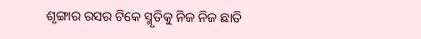ଶୃଙ୍ଗାର ରସର ଟିକେ ସ୍ମୃତିକୁ ନିଜ ନିଜ ଛାତି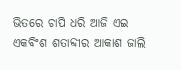ଭିତରେ ଚାପି ଧରି ଆଜି ଏଇ ଏକବିଂଶ ଶତାବ୍ଦୀର ଆକାଶ ଜାଲି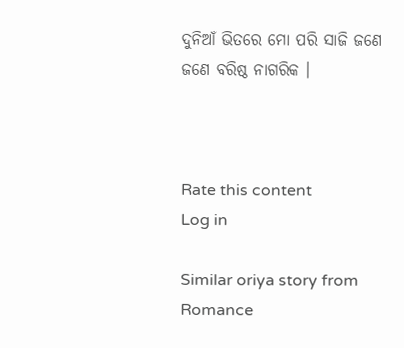ଦୁନିଆଁ ଭିତରେ ମୋ ପରି ସାଜି ଜଣେ ଜଣେ ବରିଷ୍ଠ ନାଗରିକ ।



Rate this content
Log in

Similar oriya story from Romance